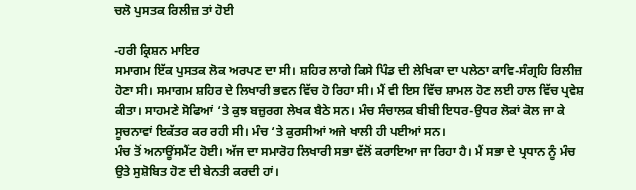ਚਲੋ ਪੁਸਤਕ ਰਿਲੀਜ਼ ਤਾਂ ਹੋਈ

-ਹਰੀ ਕ੍ਰਿਸ਼ਨ ਮਾਇਰ
ਸਮਾਗਮ ਇੱਕ ਪੁਸਤਕ ਲੋਕ ਅਰਪਣ ਦਾ ਸੀ। ਸ਼ਹਿਰ ਲਾਗੇ ਕਿਸੇ ਪਿੰਡ ਦੀ ਲੇਖਿਕਾ ਦਾ ਪਲੇਠਾ ਕਾਵਿ-ਸੰਗ੍ਰਹਿ ਰਿਲੀਜ਼ ਹੋਣਾ ਸੀ। ਸਮਾਗਮ ਸ਼ਹਿਰ ਦੇ ਲਿਖਾਰੀ ਭਵਨ ਵਿੱਚ ਹੋ ਰਿਹਾ ਸੀ। ਮੈਂ ਵੀ ਇਸ ਵਿੱਚ ਸ਼ਾਮਲ ਹੋਣ ਲਈ ਹਾਲ ਵਿੱਚ ਪ੍ਰਵੇਸ਼ ਕੀਤਾ। ਸਾਹਮਣੇ ਸੋਫਿਆਂ ‘ਤੇ ਕੁਝ ਬਜ਼ੁਰਗ ਲੇਖਕ ਬੈਠੇ ਸਨ। ਮੰਚ ਸੰਚਾਲਕ ਬੀਬੀ ਇਧਰ-ਉਧਰ ਲੋਕਾਂ ਕੋਲ ਜਾ ਕੇ ਸੂਚਨਾਵਾਂ ਇਕੱਤਰ ਕਰ ਰਹੀ ਸੀ। ਮੰਚ ‘ਤੇ ਕੁਰਸੀਆਂ ਅਜੇ ਖਾਲੀ ਹੀ ਪਈਆਂ ਸਨ।
ਮੰਚ ਤੋਂ ਅਨਾਊਂਸਮੈਂਟ ਹੋਈ। ਅੱਜ ਦਾ ਸਮਾਰੋਹ ਲਿਖਾਰੀ ਸਭਾ ਵੱਲੋਂ ਕਰਾਇਆ ਜਾ ਰਿਹਾ ਹੈ। ਮੈਂ ਸਭਾ ਦੇ ਪ੍ਰਧਾਨ ਨੂੰ ਮੰਚ ਉਤੇ ਸੁਸ਼ੋਬਿਤ ਹੋਣ ਦੀ ਬੇਨਤੀ ਕਰਦੀ ਹਾਂ।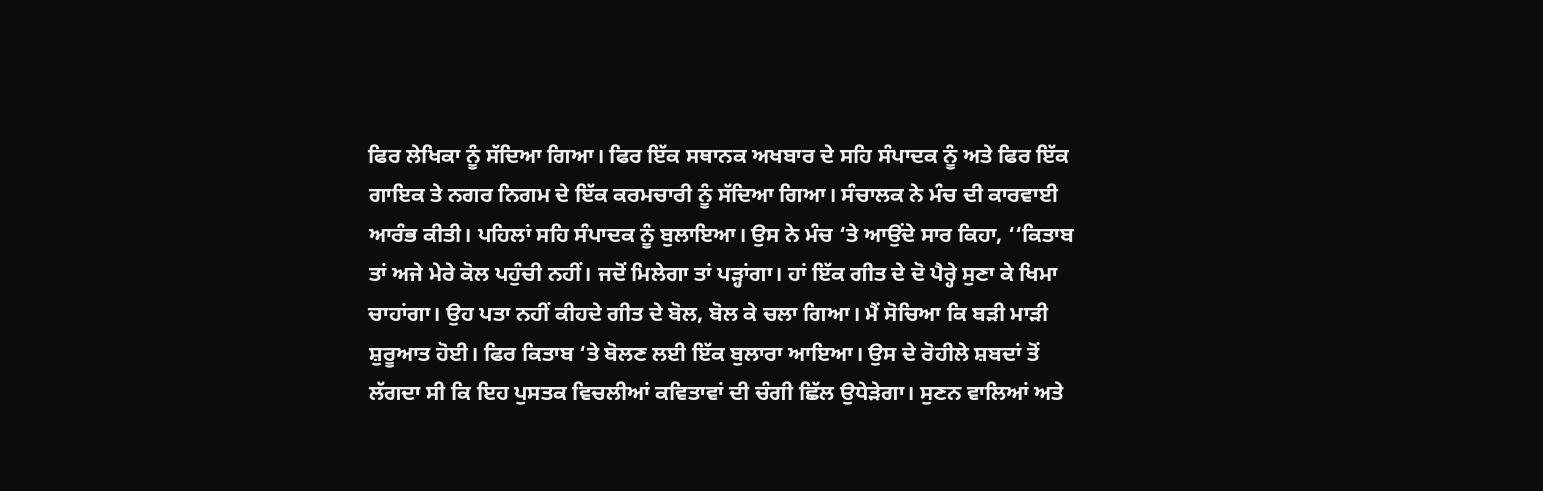ਫਿਰ ਲੇਖਿਕਾ ਨੂੰ ਸੱਦਿਆ ਗਿਆ। ਫਿਰ ਇੱਕ ਸਥਾਨਕ ਅਖਬਾਰ ਦੇ ਸਹਿ ਸੰਪਾਦਕ ਨੂੰ ਅਤੇ ਫਿਰ ਇੱਕ ਗਾਇਕ ਤੇ ਨਗਰ ਨਿਗਮ ਦੇ ਇੱਕ ਕਰਮਚਾਰੀ ਨੂੰ ਸੱਦਿਆ ਗਿਆ। ਸੰਚਾਲਕ ਨੇ ਮੰਚ ਦੀ ਕਾਰਵਾਈ ਆਰੰਭ ਕੀਤੀ। ਪਹਿਲਾਂ ਸਹਿ ਸੰਪਾਦਕ ਨੂੰ ਬੁਲਾਇਆ। ਉਸ ਨੇ ਮੰਚ ‘ਤੇ ਆਉਂਦੇ ਸਾਰ ਕਿਹਾ, ‘‘ਕਿਤਾਬ ਤਾਂ ਅਜੇ ਮੇਰੇ ਕੋਲ ਪਹੁੰਚੀ ਨਹੀਂ। ਜਦੋਂ ਮਿਲੇਗਾ ਤਾਂ ਪੜ੍ਹਾਂਗਾ। ਹਾਂ ਇੱਕ ਗੀਤ ਦੇ ਦੋ ਪੈਰ੍ਹੇ ਸੁਣਾ ਕੇ ਖਿਮਾ ਚਾਹਾਂਗਾ। ਉਹ ਪਤਾ ਨਹੀਂ ਕੀਹਦੇ ਗੀਤ ਦੇ ਬੋਲ, ਬੋਲ ਕੇ ਚਲਾ ਗਿਆ। ਮੈਂ ਸੋਚਿਆ ਕਿ ਬੜੀ ਮਾੜੀ ਸ਼ੁਰੂਆਤ ਹੋਈ। ਫਿਰ ਕਿਤਾਬ ‘ਤੇ ਬੋਲਣ ਲਈ ਇੱਕ ਬੁਲਾਰਾ ਆਇਆ। ਉਸ ਦੇ ਰੋਹੀਲੇ ਸ਼ਬਦਾਂ ਤੋਂ ਲੱਗਦਾ ਸੀ ਕਿ ਇਹ ਪੁਸਤਕ ਵਿਚਲੀਆਂ ਕਵਿਤਾਵਾਂ ਦੀ ਚੰਗੀ ਛਿੱਲ ਉਧੇੜੇਗਾ। ਸੁਣਨ ਵਾਲਿਆਂ ਅਤੇ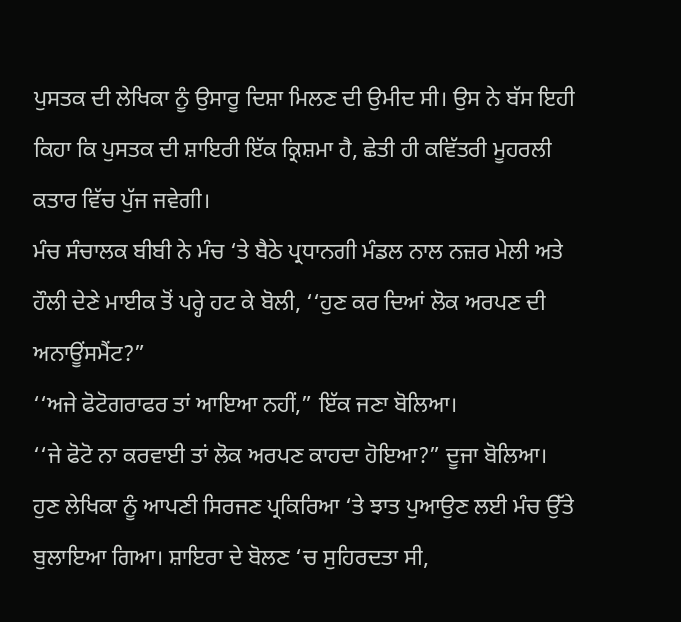ਪੁਸਤਕ ਦੀ ਲੇਖਿਕਾ ਨੂੰ ਉਸਾਰੂ ਦਿਸ਼ਾ ਮਿਲਣ ਦੀ ਉਮੀਦ ਸੀ। ਉਸ ਨੇ ਬੱਸ ਇਹੀ ਕਿਹਾ ਕਿ ਪੁਸਤਕ ਦੀ ਸ਼ਾਇਰੀ ਇੱਕ ਕ੍ਰਿਸ਼ਮਾ ਹੈ, ਛੇਤੀ ਹੀ ਕਵਿੱਤਰੀ ਮੂਹਰਲੀ ਕਤਾਰ ਵਿੱਚ ਪੁੱਜ ਜਵੇਗੀ।
ਮੰਚ ਸੰਚਾਲਕ ਬੀਬੀ ਨੇ ਮੰਚ ‘ਤੇ ਬੈਠੇ ਪ੍ਰਧਾਨਗੀ ਮੰਡਲ ਨਾਲ ਨਜ਼ਰ ਮੇਲੀ ਅਤੇ ਹੌਲੀ ਦੇਣੇ ਮਾਈਕ ਤੋਂ ਪਰ੍ਹੇ ਹਟ ਕੇ ਬੋਲੀ, ‘‘ਹੁਣ ਕਰ ਦਿਆਂ ਲੋਕ ਅਰਪਣ ਦੀ ਅਨਾਊਂਸਮੈਂਟ?”
‘‘ਅਜੇ ਫੋਟੋਗਰਾਫਰ ਤਾਂ ਆਇਆ ਨਹੀਂ,” ਇੱਕ ਜਣਾ ਬੋਲਿਆ।
‘‘ਜੇ ਫੋਟੋ ਨਾ ਕਰਵਾਈ ਤਾਂ ਲੋਕ ਅਰਪਣ ਕਾਹਦਾ ਹੋਇਆ?” ਦੂਜਾ ਬੋਲਿਆ।
ਹੁਣ ਲੇਖਿਕਾ ਨੂੰ ਆਪਣੀ ਸਿਰਜਣ ਪ੍ਰਕਿਰਿਆ ‘ਤੇ ਝਾਤ ਪੁਆਉਣ ਲਈ ਮੰਚ ਉੱਤੇ ਬੁਲਾਇਆ ਗਿਆ। ਸ਼ਾਇਰਾ ਦੇ ਬੋਲਣ ‘ਚ ਸੁਹਿਰਦਤਾ ਸੀ,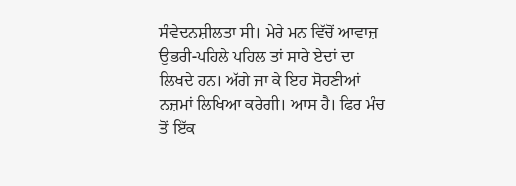ਸੰਵੇਦਨਸ਼ੀਲਤਾ ਸੀ। ਮੇਰੇ ਮਨ ਵਿੱਚੋਂ ਆਵਾਜ਼ ਉਭਰੀ-ਪਹਿਲੇ ਪਹਿਲ ਤਾਂ ਸਾਰੇ ਏਦਾਂ ਦਾ ਲਿਖਦੇ ਹਨ। ਅੱਗੇ ਜਾ ਕੇ ਇਹ ਸੋਹਣੀਆਂ ਨਜ਼ਮਾਂ ਲਿਖਿਆ ਕਰੇਗੀ। ਆਸ ਹੈ। ਫਿਰ ਮੰਚ ਤੋਂ ਇੱਕ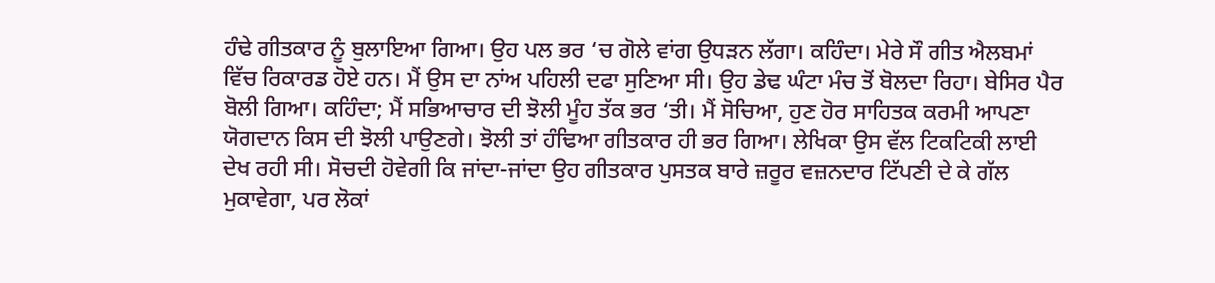ਹੰਢੇ ਗੀਤਕਾਰ ਨੂੰ ਬੁਲਾਇਆ ਗਿਆ। ਉਹ ਪਲ ਭਰ ‘ਚ ਗੋਲੇ ਵਾਂਗ ਉਧੜਨ ਲੱਗਾ। ਕਹਿੰਦਾ। ਮੇਰੇ ਸੌ ਗੀਤ ਐਲਬਮਾਂ ਵਿੱਚ ਰਿਕਾਰਡ ਹੋਏ ਹਨ। ਮੈਂ ਉਸ ਦਾ ਨਾਂਅ ਪਹਿਲੀ ਦਫਾ ਸੁਣਿਆ ਸੀ। ਉਹ ਡੇਢ ਘੰਟਾ ਮੰਚ ਤੋਂ ਬੋਲਦਾ ਰਿਹਾ। ਬੇਸਿਰ ਪੈਰ ਬੋਲੀ ਗਿਆ। ਕਹਿੰਦਾ; ਮੈਂ ਸਭਿਆਚਾਰ ਦੀ ਝੋਲੀ ਮੂੰਹ ਤੱਕ ਭਰ ‘ਤੀ। ਮੈਂ ਸੋਚਿਆ, ਹੁਣ ਹੋਰ ਸਾਹਿਤਕ ਕਰਮੀ ਆਪਣਾ ਯੋਗਦਾਨ ਕਿਸ ਦੀ ਝੋਲੀ ਪਾਉਣਗੇ। ਝੋਲੀ ਤਾਂ ਹੰਢਿਆ ਗੀਤਕਾਰ ਹੀ ਭਰ ਗਿਆ। ਲੇਖਿਕਾ ਉਸ ਵੱਲ ਟਿਕਟਿਕੀ ਲਾਈ ਦੇਖ ਰਹੀ ਸੀ। ਸੋਚਦੀ ਹੋਵੇਗੀ ਕਿ ਜਾਂਦਾ-ਜਾਂਦਾ ਉਹ ਗੀਤਕਾਰ ਪੁਸਤਕ ਬਾਰੇ ਜ਼ਰੂਰ ਵਜ਼ਨਦਾਰ ਟਿੱਪਣੀ ਦੇ ਕੇ ਗੱਲ ਮੁਕਾਵੇਗਾ, ਪਰ ਲੋਕਾਂ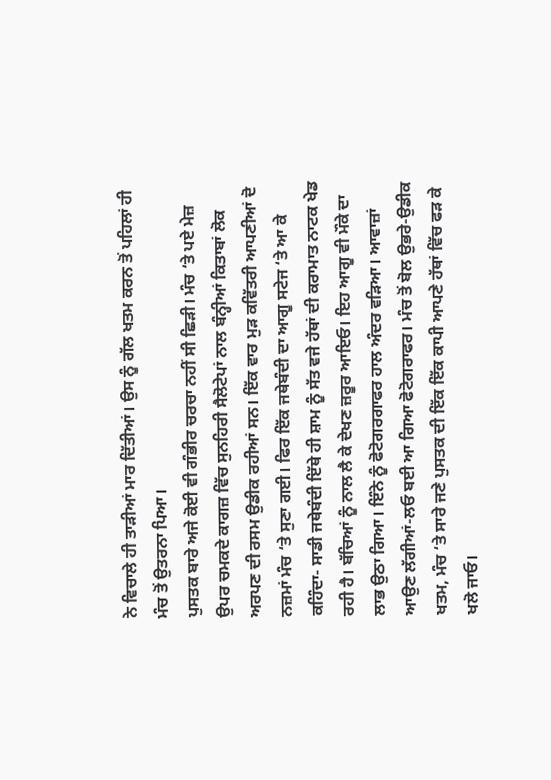ਨੇ ਵਿਚਾਲੇ ਹੀ ਤਾੜੀਆਂ ਮਾਰ ਦਿੱਤੀਆਂ। ਉਸ ਨੂੰ ਗੱਲ ਖਤਮ ਕਰਨ ਤੋਂ ਪਹਿਲਾਂ ਹੀ ਮੰਚ ਤੋਂ ਉਤਰਨਾ ਪਿਆ।
ਪੁਸਤਕ ਬਾਰੇ ਅਜੇ ਕੋਈ ਵੀ ਗੰਭੀਰ ਚਰਚਾ ਨਹੀਂ ਸੀ ਛਿੜੀ। ਮੰਚ ‘ਤੇ ਪਏ ਮੇਜ਼ ਉਪਰ ਚਮਕਦੇ ਕਾਗਜ਼ ਵਿੱਚ ਸੁਨਹਿਰੀ ਸੈਲੋਟੇਪਾਂ ਨਾਲ ਬੰਨ੍ਹੀਆਂ ਕਿਤਾਬਾਂ ਲੋਕ ਅਰਪਣ ਦੀ ਰਸਮ ਉਡੀਕ ਰਹੀਆਂ ਸਨ। ਇੱਕ ਵਾਰ ਮੁੜ ਕਵਿੱਤਰੀ ਆਪਣੀਆਂ ਦੋ ਨਜ਼ਮਾਂ ਮੰਚ ‘ਤੇ ਸੁਣਾ ਗਈ। ਫਿਰ ਇੱਕ ਜਥੇਬੰਦੀ ਦਾ ਆਗੂ ਸਟੇਜ ‘ਤੇ ਆ ਕੇ ਕਹਿੰਦਾ- ਸਾਡੀ ਜਥੇਬੰਦੀ ਇੱਥੇ ਹੀ ਸ਼ਾਮ ਨੂੰ ਸੱਤ ਵਜੇ ਹੱਥਾਂ ਦੀ ਕਰਾਮਾਤ ਨਾਟਕ ਖੇਡ ਰਹੀ ਹੈ। ਬੱਚਿਆਂ ਨੂੰ ਨਾਲ ਲੈ ਕੇ ਦੇਖਣ ਜ਼ਰੂਰ ਆਇਓ। ਇਹ ਆਗੂ ਵੀ ਮੌਕੇ ਦਾ ਲਾਭ ਉਠਾ ਗਿਆ। ਇੰਨੇ ਨੂੰ ਫੋਟੋਗਰਗਾਫਰ ਹਾਲ ਅੰਦਰ ਵੜਿਆ। ਆਵਾਜ਼ਾਂ ਆਉਣ ਲੱਗੀਆਂ-ਲਓ ਬਈ ਆ ਗਿਆ ਫੋਟੋਗਰਾਫਰ। ਮੰਚ ਤੋਂ ਬੋਲ ਉਭਰੇ-ਉਡੀਕ ਖਤਮ, ਮੰਚ ‘ਤੇ ਸਾਰੇ ਜਣੇ ਪੁਸਤਕ ਦੀ ਇੱਕ ਇੱਕ ਕਾਪੀ ਆਪਣੇ ਹੱਥਾਂ ਵਿੱਚ ਫੜ ਕੇ ਖਲੋ ਜਾਓ।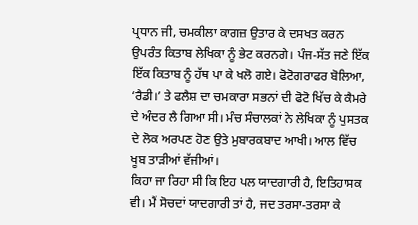ਪ੍ਰਧਾਨ ਜੀ, ਚਮਕੀਲਾ ਕਾਗਜ਼ ਉਤਾਰ ਕੇ ਦਸਖਤ ਕਰਨ ਉਪਰੰਤ ਕਿਤਾਬ ਲੇਖਿਕਾ ਨੂੰ ਭੇਟ ਕਰਨਗੇ। ਪੰਜ-ਸੱਤ ਜਣੇ ਇੱਕ ਇੱਕ ਕਿਤਾਬ ਨੂੰ ਹੱਥ ਪਾ ਕੇ ਖਲੋ ਗਏ। ਫੋਟੋਗਰਾਫਰ ਬੋਲਿਆ, ‘ਰੈਡੀ।’ ਤੇ ਫਲੈਸ਼ ਦਾ ਚਮਕਾਰਾ ਸਭਨਾਂ ਦੀ ਫੋਟੋ ਖਿੱਚ ਕੇ ਕੈਮਰੇ ਦੇ ਅੰਦਰ ਲੈ ਗਿਆ ਸੀ। ਮੰਚ ਸੰਚਾਲਕਾਂ ਨੇ ਲੇਖਿਕਾ ਨੂੰ ਪੁਸਤਕ ਦੇ ਲੋਕ ਅਰਪਣ ਹੋਣ ਉਤੇ ਮੁਬਾਰਕਬਾਦ ਆਖੀ। ਆਲ ਵਿੱਚ ਖੂਬ ਤਾੜੀਆਂ ਵੱਜੀਆਂ।
ਕਿਹਾ ਜਾ ਰਿਹਾ ਸੀ ਕਿ ਇਹ ਪਲ ਯਾਦਗਾਰੀ ਹੈ, ਇਤਿਹਾਸਕ ਵੀ। ਮੈਂ ਸੋਚਦਾਂ ਯਾਦਗਾਰੀ ਤਾਂ ਹੈ, ਜਦ ਤਰਸਾ-ਤਰਸਾ ਕੇ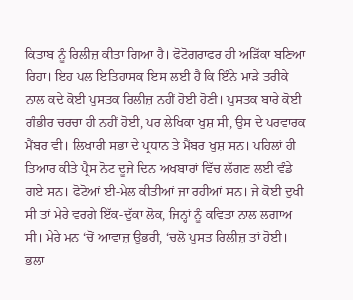ਕਿਤਾਬ ਨੂੰ ਰਿਲੀਜ਼ ਕੀਤਾ ਗਿਆ ਹੈ। ਫੋਟੋਗਰਾਫਰ ਹੀ ਅੜਿੱਕਾ ਬਣਿਆ ਰਿਹਾ। ਇਹ ਪਲ ਇਤਿਹਾਸਕ ਇਸ ਲਈ ਹੈ ਕਿ ਇੰਨੇ ਮਾੜੇ ਤਰੀਕੇ ਨਾਲ ਕਦੇ ਕੋਈ ਪੁਸਤਕ ਰਿਲੀਜ਼ ਨਹੀਂ ਹੋਈ ਹੋਣੀ। ਪੁਸਤਕ ਬਾਰੇ ਕੋਈ ਗੰਭੀਰ ਚਰਚਾ ਹੀ ਨਹੀਂ ਹੋਈ, ਪਰ ਲੇਖਿਕਾ ਖੁਸ਼ ਸੀ, ਉਸ ਦੇ ਪਰਵਾਰਕ ਮੈਂਬਰ ਵੀ। ਲਿਖਾਰੀ ਸਭਾ ਦੇ ਪ੍ਰਧਾਨ ਤੇ ਮੈਂਬਰ ਖੁਸ਼ ਸਨ। ਪਹਿਲਾਂ ਹੀ ਤਿਆਰ ਕੀਤੇ ਪ੍ਰੈਸ ਨੋਟ ਦੂਜੇ ਦਿਨ ਅਖਬਾਰਾਂ ਵਿੱਚ ਲੱਗਣ ਲਈ ਵੰਡੇ ਗਏ ਸਨ। ਫੋਟੋਆਂ ਈ-ਮੇਲ ਕੀਤੀਆਂ ਜਾ ਰਹੀਆਂ ਸਨ। ਜੇ ਕੋਈ ਦੁਖੀ ਸੀ ਤਾਂ ਮੇਰੇ ਵਰਗੇ ਇੱਕ-ਦੁੱਕਾ ਲੋਕ, ਜਿਨ੍ਹਾਂ ਨੂੰ ਕਵਿਤਾ ਨਾਲ ਲਗਾਅ ਸੀ। ਮੇਰੇ ਮਨ ‘ਚੋਂ ਆਵਾਜ਼ ਉਭਰੀ, ‘ਚਲੋ ਪੁਸਤ ਰਿਲੀਜ਼ ਤਾਂ ਹੋਈ। ਭਲਾ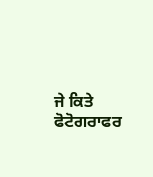ਜੇ ਕਿਤੇ ਫੋਟੋਗਰਾਫਰ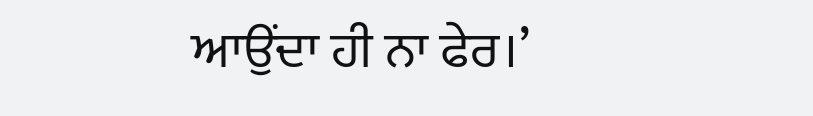ਆਉਂਦਾ ਹੀ ਨਾ ਫੇਰ।’